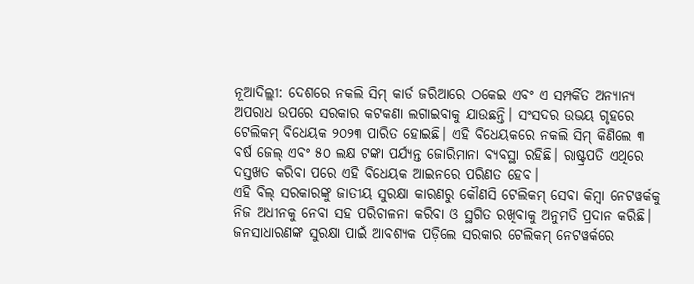ନୂଆଦିଲ୍ଲୀ: ଦେଶରେ ନକଲି ସିମ୍ କାର୍ଡ ଜରିଆରେ ଠକେଇ ଏବଂ ଏ ସମ୍ପର୍କିତ ଅନ୍ୟାନ୍ୟ ଅପରାଧ ଉପରେ ସରକାର କଟକଣା ଲଗାଇବାକୁ ଯାଉଛନ୍ତି। ସଂସଦର ଉଭୟ ଗୃହରେ ଟେଲିକମ୍ ବିଧେୟକ ୨୦୨୩ ପାରିତ ହୋଇଛି। ଏହି ବିଧେୟକରେ ନକଲି ସିମ୍ କିଣିଲେ ୩ ବର୍ଷ ଜେଲ୍ ଏବଂ ୫୦ ଲକ୍ଷ ଟଙ୍କା ପର୍ଯ୍ୟନ୍ତ ଜୋରିମାନା ବ୍ୟବସ୍ଥା ରହିଛି। ରାଷ୍ଟ୍ରପତି ଏଥିରେ ଦସ୍ତଖତ କରିବା ପରେ ଏହି ବିଧେୟକ ଆଇନରେ ପରିଣତ ହେବ।
ଏହି ବିଲ୍ ସରକାରଙ୍କୁ ଜାତୀୟ ସୁରକ୍ଷା କାରଣରୁ କୌଣସି ଟେଲିକମ୍ ସେବା କିମ୍ବା ନେଟୱର୍କକୁ ନିଜ ଅଧୀନକୁ ନେବା ସହ ପରିଚାଳନା କରିବା ଓ ସ୍ଥଗିତ ରଖିବାକୁ ଅନୁମତି ପ୍ରଦାନ କରିଛି। ଜନସାଧାରଣଙ୍କ ସୁରକ୍ଷା ପାଇଁ ଆବଶ୍ୟକ ପଡ଼ିଲେ ସରକାର ଟେଲିକମ୍ ନେଟୱର୍କରେ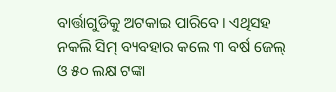ବାର୍ତ୍ତାଗୁଡିକୁ ଅଟକାଇ ପାରିବେ। ଏଥିସହ ନକଲି ସିମ୍ ବ୍ୟବହାର କଲେ ୩ ବର୍ଷ ଜେଲ୍ ଓ ୫୦ ଲକ୍ଷ ଟଙ୍କା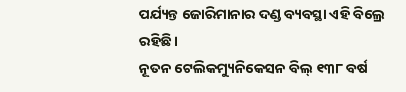ପର୍ଯ୍ୟନ୍ତ ଜୋରିମାନାର ଦଣ୍ଡ ବ୍ୟବସ୍ଥା ଏହି ବିଲ୍ରେ ରହିଛି।
ନୂତନ ଟେଲିକମ୍ୟୁନିକେସନ ବିଲ୍ ୧୩୮ ବର୍ଷ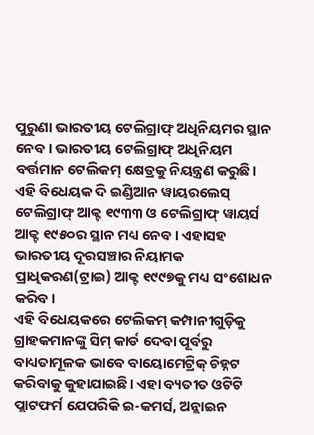ପୁରୁଣା ଭାରତୀୟ ଟେଲିଗ୍ରାଫ୍ ଅଧିନିୟମର ସ୍ଥାନ ନେବ। ଭାରତୀୟ ଟେଲିଗ୍ରାଫ୍ ଅଧିନିୟମ ବର୍ତ୍ତମାନ ଟେଲିକମ୍ କ୍ଷେତ୍ରକୁ ନିୟନ୍ତ୍ରଣ କରୁଛି। ଏହି ବିଧେୟକ ଦି ଇଣ୍ଡିଆନ ୱାୟରଲେସ୍ ଟେଲିଗ୍ରାଫ୍ ଆକ୍ଟ ୧୯୩୩ ଓ ଟେଲିଗ୍ରାଫ୍ ୱାୟର୍ସ ଆକ୍ଟ ୧୯୫୦ର ସ୍ଥାନ ମଧ୍ୟ ନେବ। ଏହାସହ ଭାରତୀୟ ଦୂରସଞ୍ଚାର ନିୟାମକ ପ୍ରାଧିକରଣ(ଟ୍ରାଇ) ଆକ୍ଟ ୧୯୯୭କୁ ମଧ୍ୟ ସଂଶୋଧନ କରିବ।
ଏହି ବିଧେୟକରେ ଟେଲିକମ୍ କମ୍ପାନୀଗୁଡ଼ିକୁ ଗ୍ରାହକମାନଙ୍କୁ ସିମ୍ କାର୍ଡ ଦେବା ପୂର୍ବରୁ ବାଧ୍ୟତାମୂଳକ ଭାବେ ବାୟୋମେଟ୍ରିକ୍ ଚିହ୍ନଟ କରିବାକୁ କୁହାଯାଇଛି। ଏହା ବ୍ୟତୀତ ଓଟିଟି ପ୍ଲାଟଫର୍ମ ଯେପରିକି ଇ-କମର୍ସ, ଅନ୍ଲାଇନ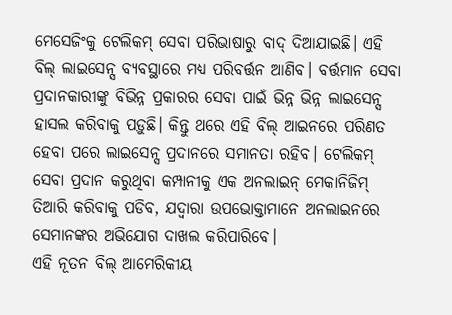ମେସେଜିଂକୁ ଟେଲିକମ୍ ସେବା ପରିଭାଷାରୁ ବାଦ୍ ଦିଆଯାଇଛି। ଏହି ବିଲ୍ ଲାଇସେନ୍ସ ବ୍ୟବସ୍ଥାରେ ମଧ୍ୟ ପରିବର୍ତ୍ତନ ଆଣିବ। ବର୍ତ୍ତମାନ ସେବା ପ୍ରଦାନକାରୀଙ୍କୁ ବିଭିନ୍ନ ପ୍ରକାରର ସେବା ପାଇଁ ଭିନ୍ନ ଭିନ୍ନ ଲାଇସେନ୍ସ ହାସଲ କରିବାକୁ ପଡ଼ୁଛି। କିନ୍ତୁ ଥରେ ଏହି ବିଲ୍ ଆଇନରେ ପରିଣତ ହେବା ପରେ ଲାଇସେନ୍ସ ପ୍ରଦାନରେ ସମାନତା ରହିବ। ଟେଲିକମ୍ ସେବା ପ୍ରଦାନ କରୁଥିବା କମ୍ପାନୀକୁ ଏକ ଅନଲାଇନ୍ ମେକାନିଜିମ୍ ତିଆରି କରିବାକୁ ପଡିବ, ଯଦ୍ବାରା ଉପଭୋକ୍ତାମାନେ ଅନଲାଇନରେ ସେମାନଙ୍କର ଅଭିଯୋଗ ଦାଖଲ କରିପାରିବେ।
ଏହି ନୂତନ ବିଲ୍ ଆମେରିକୀୟ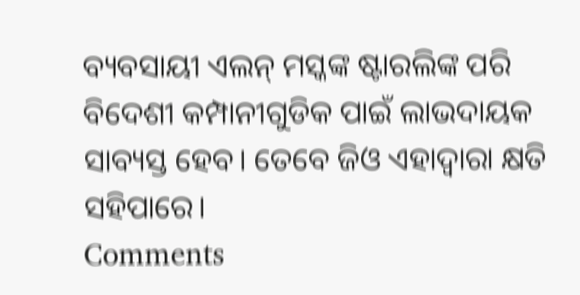ବ୍ୟବସାୟୀ ଏଲନ୍ ମସ୍କଙ୍କ ଷ୍ଟାରଲିଙ୍କ ପରି ବିଦେଶୀ କମ୍ପାନୀଗୁଡିକ ପାଇଁ ଲାଭଦାୟକ ସାବ୍ୟସ୍ତ ହେବ। ତେବେ ଜିଓ ଏହାଦ୍ବାରା କ୍ଷତି ସହିପାରେ।
Comments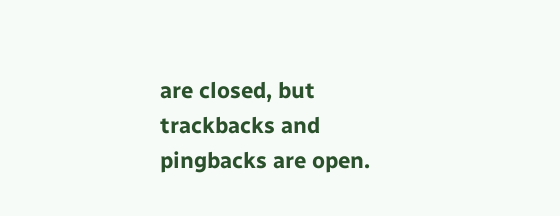are closed, but trackbacks and pingbacks are open.